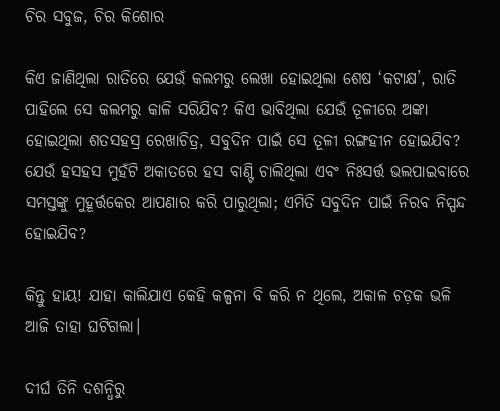ଚିର ସବୁଜ, ଚିର କିଶୋର

କିଏ ଜା‌ଣିଥିଲା ରାତିରେ ଯେଉଁ କଲମରୁ ଲେଖା ହୋଇଥିଲା ଶେଷ ‘କଟାକ୍ଷ’, ରାତି ପାହିଲେ ସେ କଲମରୁ କାଳି ସରିଯିବ? କିଏ ଭାବିଥିଲା ଯେଉଁ ତୂଳୀରେ ଅଙ୍କା ହୋଇଥିଲା ଶତସହସ୍ର ରେଖାଚିତ୍ର, ସବୁଦିନ ପାଇଁ ସେ ତୂଳୀ ରଙ୍ଗହୀନ ହୋଇଯିବ? ଯେଉଁ ହସହସ ମୁହଁଟି ଅକାତରେ ହସ ବାଣ୍ଟି ଚାଲିଥିଲା ଏବଂ ନିଃସର୍ତ୍ତ ଭଲପାଇବାରେ ସମସ୍ତଙ୍କୁ ମୁହୂର୍ତ୍ତକ‌େର ଆପଣାର କରି ପାରୁଥିଲା; ଏମିତି ସବୁଦିନ ପାଇଁ ନିରବ ନିସ୍ପନ୍ଦ ହୋଇଯିବ?

କିନ୍ତୁ ‌ହାୟ! ଯାହା କାଲିଯାଏ କେହି କଳ୍ପନା ବି କରି ନ ଥିଲେ, ଅକାଳ ଚଡ଼କ ଭଳି ଆଜି ତାହା ଘଟିଗଲା।

ଦୀର୍ଘ ତିନି ଦଶନ୍ଧିରୁ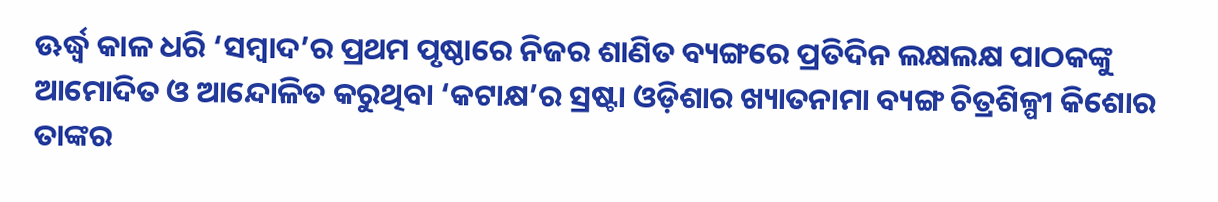ଊର୍ଦ୍ଧ୍ବ କାଳ ଧରି ‘ସମ୍ବାଦ’ର ପ୍ରଥମ ପୃଷ୍ଠାରେ ନିଜର ଶାଣିତ ବ୍ୟଙ୍ଗରେ ପ୍ରତିଦିନ ଲକ୍ଷଲକ୍ଷ ପାଠକଙ୍କୁ ଆମୋଦିତ ଓ ଆନ୍ଦୋଳିତ କରୁଥିବା ‘କଟାକ୍ଷ’ର ସ୍ରଷ୍ଟା ଓଡ଼ିଶାର ଖ୍ୟାତନାମା ବ୍ୟଙ୍ଗ ଚିତ୍ରଶିଳ୍ପୀ କିଶୋର ତାଙ୍କର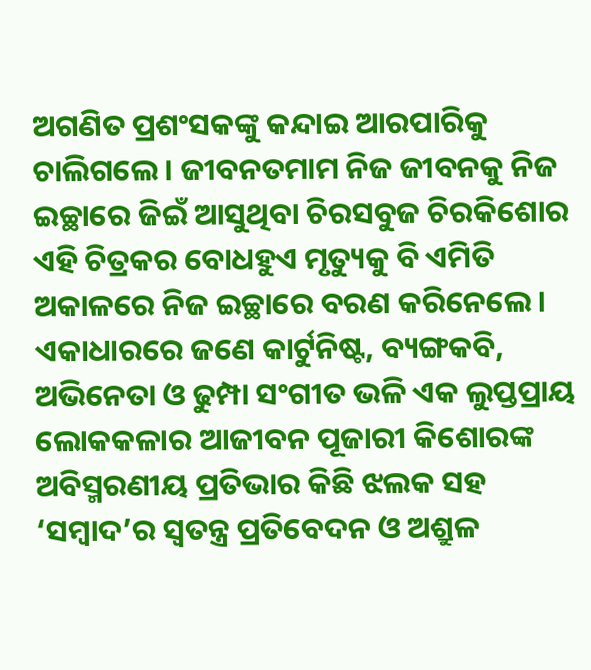ଅଗଣିତ ପ୍ରଶଂସକଙ୍କୁ କନ୍ଦାଇ ଆରପାରିକୁ ଚାଲିଗଲେ। ଜୀବନତମାମ ନିଜ ଜୀବନକୁ ନିଜ ଇଚ୍ଛାରେ ଜିଇଁ ଆସୁଥିବା ଚିରସବୁଜ ଚିରକିଶୋର ଏହି ଚିତ୍ରକର ବୋଧହୁଏ ମୃତ୍ୟୁକୁ ବି ଏମିତି ଅକାଳରେ ନିଜ ଇଚ୍ଛାରେ ବରଣ କରିନେଲେ। ଏକାଧାରରେ ଜଣେ କାର୍ଟୁନିଷ୍ଟ, ବ୍ୟଙ୍ଗକବି, ଅଭିନେତା ଓ ଢୁମ୍ପା ସଂଗୀତ ଭଳି ଏକ ଲୁପ୍ତପ୍ରାୟ ଲୋକକଳାର ଆଜୀବନ ପୂଜାରୀ କିଶୋରଙ୍କ ଅବିସ୍ମରଣୀୟ ପ୍ରତିଭାର କିଛି ଝଲକ ସହ ‘ସମ୍ବାଦ’ର ସ୍ବତନ୍ତ୍ର ପ୍ରତିବେଦନ ଓ ଅଶ୍ରୁଳ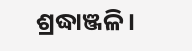ଶ୍ରଦ୍ଧାଞ୍ଜଳି।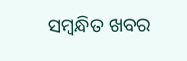ସମ୍ବନ୍ଧିତ ଖବର